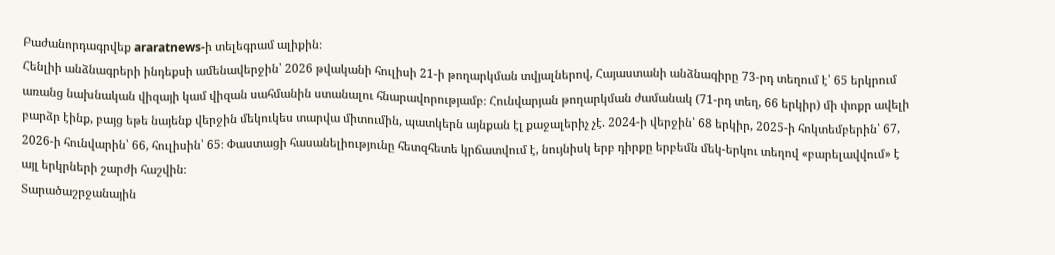Բաժանորդագրվեք araratnews-ի տելեգրամ ալիքին։
Հենլիի անձնագրերի ինդեքսի ամենավերջին՝ 2026 թվականի հուլիսի 21-ի թողարկման տվյալներով, Հայաստանի անձնագիրը 73-րդ տեղում է՝ 65 երկրում առանց նախնական վիզայի կամ վիզան սահմանին ստանալու հնարավորությամբ։ Հունվարյան թողարկման ժամանակ (71-րդ տեղ, 66 երկիր) մի փոքր ավելի բարձր էինք, բայց եթե նայենք վերջին մեկուկես տարվա միտումին, պատկերն այնքան էլ քաջալերիչ չէ. 2024-ի վերջին՝ 68 երկիր, 2025-ի հոկտեմբերին՝ 67, 2026-ի հունվարին՝ 66, հուլիսին՝ 65։ Փաստացի հասանելիությունը հետզհետե կրճատվում է, նույնիսկ երբ դիրքը երբեմն մեկ-երկու տեղով «բարելավվում» է այլ երկրների շարժի հաշվին։
Տարածաշրջանային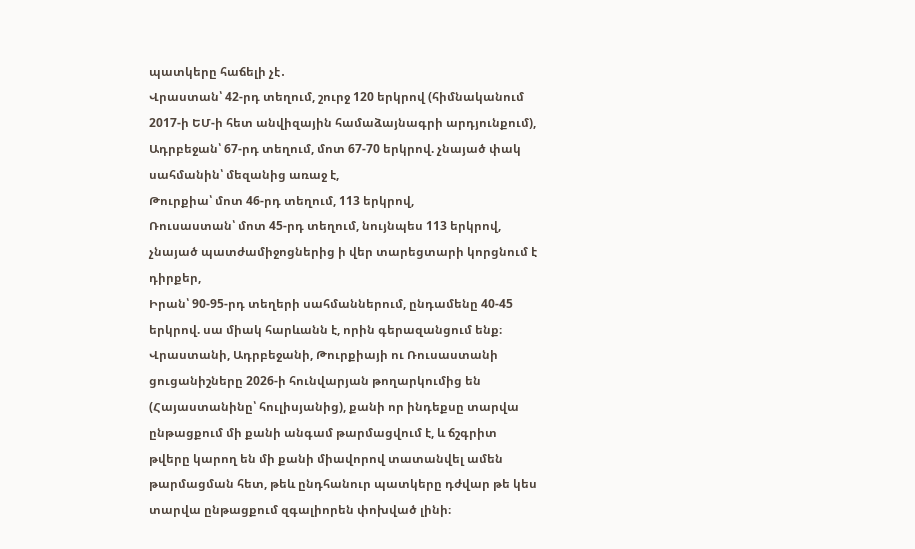պատկերը հաճելի չէ․
Վրաստան՝ 42-րդ տեղում, շուրջ 120 երկրով (հիմնականում 2017-ի ԵՄ-ի հետ անվիզային համաձայնագրի արդյունքում),
Ադրբեջան՝ 67-րդ տեղում, մոտ 67-70 երկրով. չնայած փակ սահմանին՝ մեզանից առաջ է,
Թուրքիա՝ մոտ 46-րդ տեղում, 113 երկրով,
Ռուսաստան՝ մոտ 45-րդ տեղում, նույնպես 113 երկրով, չնայած պատժամիջոցներից ի վեր տարեցտարի կորցնում է դիրքեր,
Իրան՝ 90-95-րդ տեղերի սահմաններում, ընդամենը 40-45 երկրով. սա միակ հարևանն է, որին գերազանցում ենք։
Վրաստանի, Ադրբեջանի, Թուրքիայի ու Ռուսաստանի ցուցանիշները 2026-ի հունվարյան թողարկումից են (Հայաստանինը՝ հուլիսյանից), քանի որ ինդեքսը տարվա ընթացքում մի քանի անգամ թարմացվում է, և ճշգրիտ թվերը կարող են մի քանի միավորով տատանվել ամեն թարմացման հետ, թեև ընդհանուր պատկերը դժվար թե կես տարվա ընթացքում զգալիորեն փոխված լինի։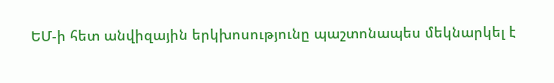ԵՄ-ի հետ անվիզային երկխոսությունը պաշտոնապես մեկնարկել է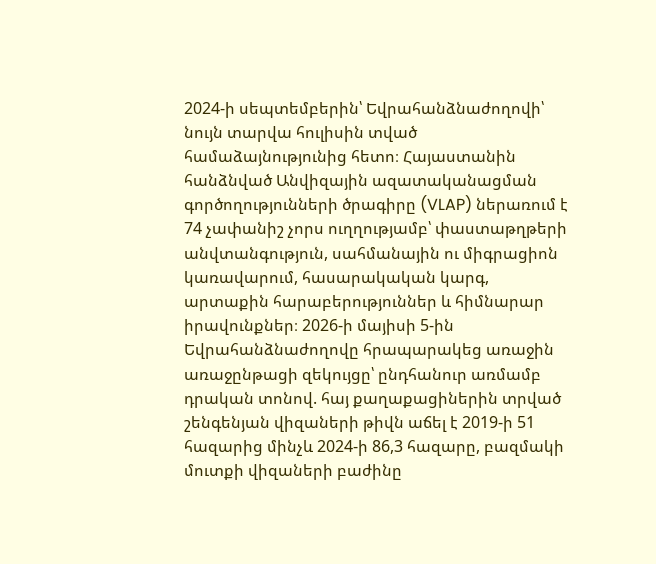2024-ի սեպտեմբերին՝ Եվրահանձնաժողովի՝ նույն տարվա հուլիսին տված համաձայնությունից հետո։ Հայաստանին հանձնված Անվիզային ազատականացման գործողությունների ծրագիրը (VLAP) ներառում է 74 չափանիշ չորս ուղղությամբ՝ փաստաթղթերի անվտանգություն, սահմանային ու միգրացիոն կառավարում, հասարակական կարգ, արտաքին հարաբերություններ և հիմնարար իրավունքներ։ 2026-ի մայիսի 5-ին Եվրահանձնաժողովը հրապարակեց առաջին առաջընթացի զեկույցը՝ ընդհանուր առմամբ դրական տոնով. հայ քաղաքացիներին տրված շենգենյան վիզաների թիվն աճել է 2019-ի 51 հազարից մինչև 2024-ի 86,3 հազարը, բազմակի մուտքի վիզաների բաժինը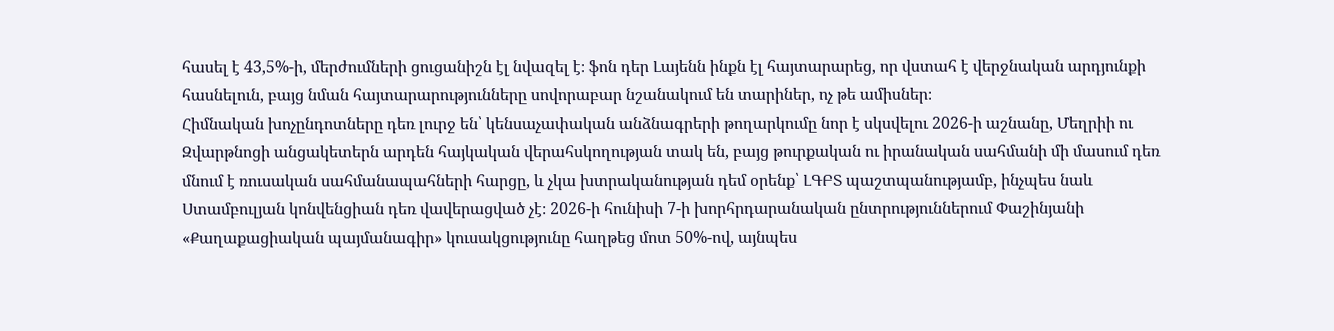հասել է 43,5%-ի, մերժումների ցուցանիշն էլ նվազել է։ ֆոն դեր Լայենն ինքն էլ հայտարարեց, որ վստահ է վերջնական արդյունքի հասնելուն, բայց նման հայտարարությունները սովորաբար նշանակում են տարիներ, ոչ թե ամիսներ։
Հիմնական խոչընդոտները դեռ լուրջ են՝ կենսաչափական անձնագրերի թողարկումը նոր է սկսվելու 2026-ի աշնանը, Մեղրիի ու Զվարթնոցի անցակետերն արդեն հայկական վերահսկողության տակ են, բայց թուրքական ու իրանական սահմանի մի մասում դեռ մնում է ռուսական սահմանապահների հարցը, և չկա խտրականության դեմ օրենք՝ ԼԳԲՏ պաշտպանությամբ, ինչպես նաև Ստամբուլյան կոնվենցիան դեռ վավերացված չէ։ 2026-ի հունիսի 7-ի խորհրդարանական ընտրություններում Փաշինյանի «Քաղաքացիական պայմանագիր» կուսակցությունը հաղթեց մոտ 50%-ով, այնպես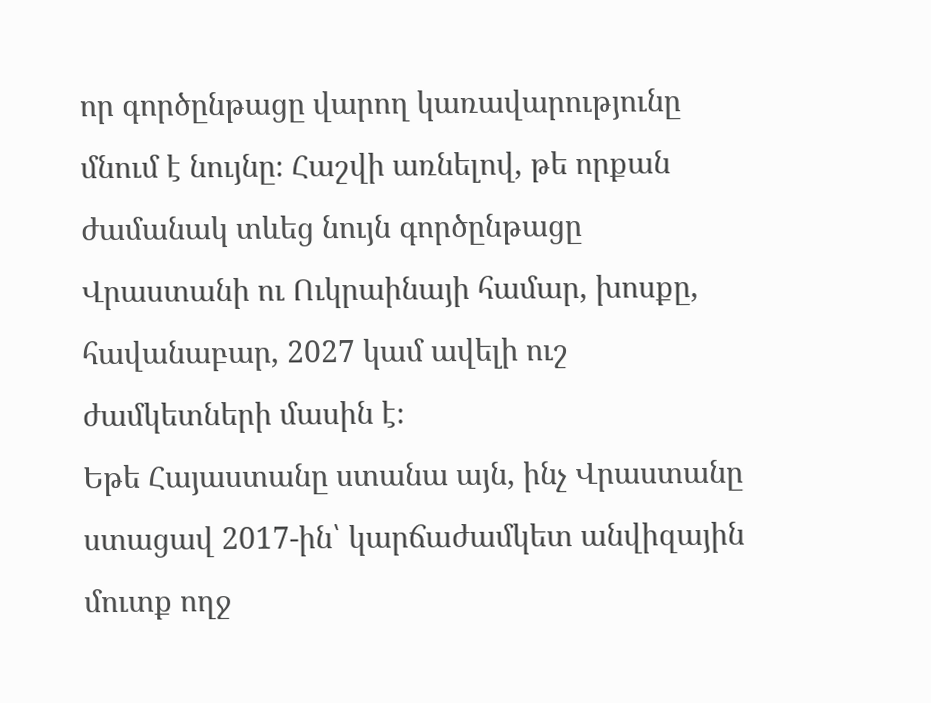որ գործընթացը վարող կառավարությունը մնում է նույնը։ Հաշվի առնելով, թե որքան ժամանակ տևեց նույն գործընթացը Վրաստանի ու Ուկրաինայի համար, խոսքը, հավանաբար, 2027 կամ ավելի ուշ ժամկետների մասին է։
Եթե Հայաստանը ստանա այն, ինչ Վրաստանը ստացավ 2017-ին՝ կարճաժամկետ անվիզային մուտք ողջ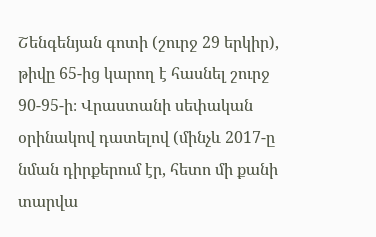Շենգենյան գոտի (շուրջ 29 երկիր), թիվը 65-ից կարող է հասնել շուրջ 90-95-ի։ Վրաստանի սեփական օրինակով դատելով (մինչև 2017-ը նման դիրքերում էր, հետո մի քանի տարվա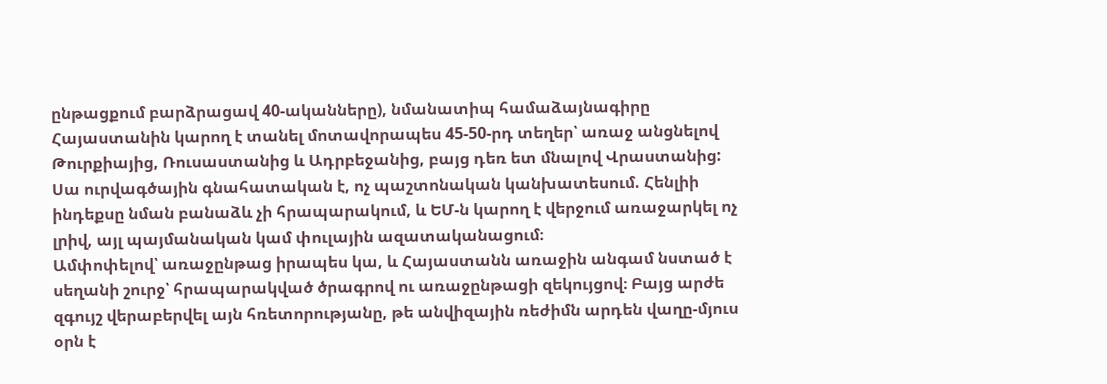ընթացքում բարձրացավ 40-ականները), նմանատիպ համաձայնագիրը Հայաստանին կարող է տանել մոտավորապես 45-50-րդ տեղեր՝ առաջ անցնելով Թուրքիայից, Ռուսաստանից և Ադրբեջանից, բայց դեռ ետ մնալով Վրաստանից: Սա ուրվագծային գնահատական է, ոչ պաշտոնական կանխատեսում. Հենլիի ինդեքսը նման բանաձև չի հրապարակում, և ԵՄ-ն կարող է վերջում առաջարկել ոչ լրիվ, այլ պայմանական կամ փուլային ազատականացում։
Ամփոփելով՝ առաջընթաց իրապես կա, և Հայաստանն առաջին անգամ նստած է սեղանի շուրջ՝ հրապարակված ծրագրով ու առաջընթացի զեկույցով։ Բայց արժե զգույշ վերաբերվել այն հռետորությանը, թե անվիզային ռեժիմն արդեն վաղը-մյուս օրն է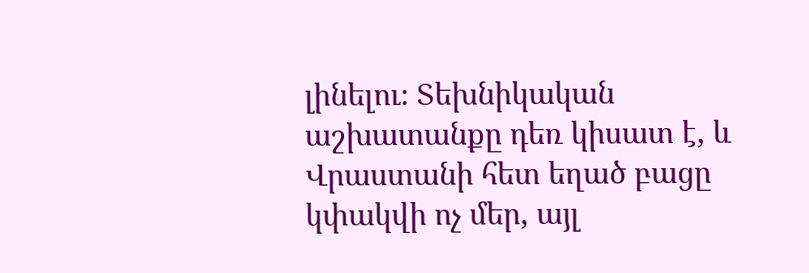լինելու։ Տեխնիկական աշխատանքը դեռ կիսատ է, և Վրաստանի հետ եղած բացը կփակվի ոչ մեր, այլ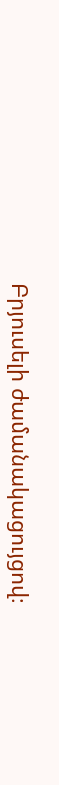Բրյուսելի ժամանակացույցով։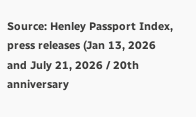Source: Henley Passport Index, press releases (Jan 13, 2026 and July 21, 2026 / 20th anniversary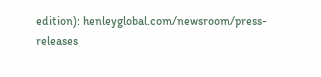edition): henleyglobal.com/newsroom/press-releases